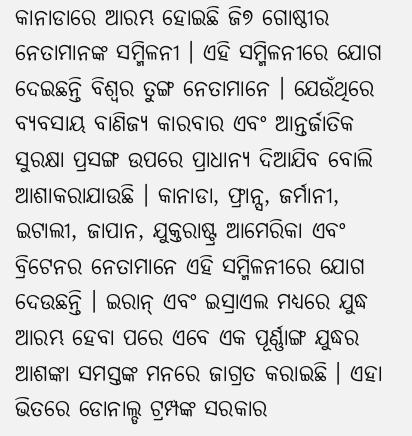କାନାଡାରେ ଆରମ୍ଭ ହୋଇଛି ଜି୭ ଗୋଷ୍ଠୀର ନେତାମାନଙ୍କ ସମ୍ମିଳନୀ । ଏହି ସମ୍ମିଳନୀରେ ଯୋଗ ଦେଇଛନ୍ତି ବିଶ୍ଵର ତୁଙ୍ଗ ନେତାମାନେ । ଯେଉଁଥିରେ ବ୍ୟବସାୟ ବାଣିଜ୍ୟ କାରବାର ଏବଂ ଆନ୍ତର୍ଜାତିକ ସୁରକ୍ଷା ପ୍ରସଙ୍ଗ ଉପରେ ପ୍ରାଧାନ୍ୟ ଦିଆଯିବ ବୋଲି ଆଶାକରାଯାଉଛି । କାନାଡା, ଫ୍ରାନ୍ସ, ଜର୍ମାନୀ, ଇଟାଲୀ, ଜାପାନ, ଯୁକ୍ତରାଷ୍ଟ୍ର ଆମେରିକା ଏବଂ ବ୍ରିଟେନର ନେତାମାନେ ଏହି ସମ୍ମିଳନୀରେ ଯୋଗ ଦେଉଛନ୍ତି । ଇରାନ୍ ଏବଂ ଇସ୍ରାଏଲ ମଧ୍ୟରେ ଯୁଦ୍ଧ ଆରମ୍ଭ ହେବା ପରେ ଏବେ ଏକ ପୂର୍ଣ୍ଣାଙ୍ଗ ଯୁଦ୍ଧର ଆଶଙ୍କା ସମସ୍ତଙ୍କ ମନରେ ଜାଗ୍ରତ କରାଇଛି । ଏହା ଭିତରେ ଡୋନାଲ୍ଡ ଟ୍ରମ୍ପଙ୍କ ସରକାର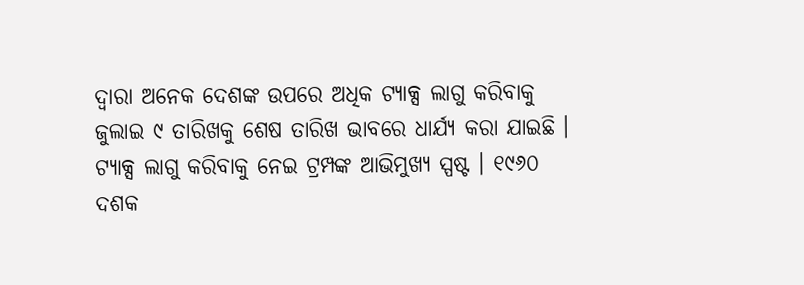ଦ୍ଵାରା ଅନେକ ଦେଶଙ୍କ ଉପରେ ଅଧିକ ଟ୍ୟାକ୍ସ ଲାଗୁ କରିବାକୁ ଜୁଲାଇ ୯ ତାରିଖକୁ ଶେଷ ତାରିଖ ଭାବରେ ଧାର୍ଯ୍ୟ କରା ଯାଇଛି । ଟ୍ୟାକ୍ସ ଲାଗୁ କରିବାକୁ ନେଇ ଟ୍ରମ୍ପଙ୍କ ଆଭିମୁଖ୍ୟ ସ୍ପଷ୍ଟ । ୧୯୬୦ ଦଶକ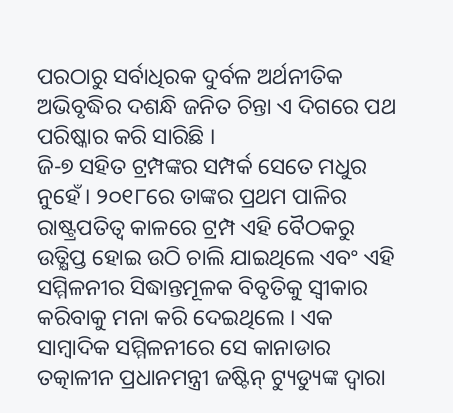ପରଠାରୁ ସର୍ବାଧିରକ ଦୁର୍ବଳ ଅର୍ଥନୀତିକ ଅଭିବୃଦ୍ଧିର ଦଶନ୍ଧି ଜନିତ ଚିନ୍ତା ଏ ଦିଗରେ ପଥ ପରିଷ୍କାର କରି ସାରିଛି ।
ଜି-୭ ସହିତ ଟ୍ରମ୍ପଙ୍କର ସମ୍ପର୍କ ସେତେ ମଧୁର ନୁହେଁ। ୨୦୧୮ରେ ତାଙ୍କର ପ୍ରଥମ ପାଳିର ରାଷ୍ଟ୍ରପତିତ୍ଵ କାଳରେ ଟ୍ରମ୍ପ ଏହି ବୈଠକରୁ ଉତ୍କ୍ଷିପ୍ତ ହୋଇ ଉଠି ଚାଲି ଯାଇଥିଲେ ଏବଂ ଏହି ସମ୍ମିଳନୀର ସିଦ୍ଧାନ୍ତମୂଳକ ବିବୃତିକୁ ସ୍ୱୀକାର କରିବାକୁ ମନା କରି ଦେଇଥିଲେ । ଏକ ସାମ୍ବାଦିକ ସମ୍ମିଳନୀରେ ସେ କାନାଡାର ତତ୍କାଳୀନ ପ୍ରଧାନମନ୍ତ୍ରୀ ଜଷ୍ଟିନ୍ ଟ୍ୟୁଡ୍ୟୁଙ୍କ ଦ୍ୱାରା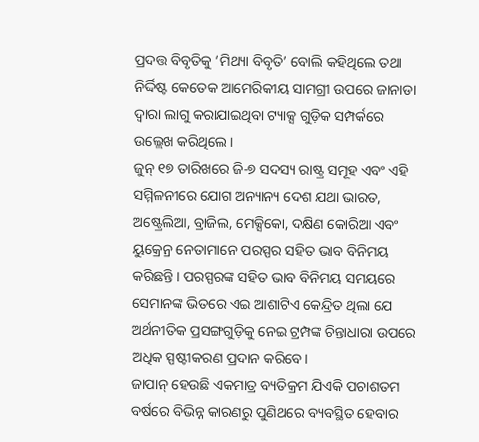ପ୍ରଦତ୍ତ ବିବୃତିକୁ ‘ମିଥ୍ୟା ବିବୃତି’ ବୋଲି କହିଥିଲେ ତଥା ନିର୍ଦ୍ଦିଷ୍ଟ କେତେକ ଆମେରିକୀୟ ସାମଗ୍ରୀ ଉପରେ ଜାନାଡା ଦ୍ଵାରା ଲାଗୁ କରାଯାଇଥିବା ଟ୍ୟାକ୍ସ ଗୁଡ଼ିକ ସମ୍ପର୍କରେ ଉଲ୍ଲେଖ କରିଥିଲେ।
ଜୁନ୍ ୧୭ ତାରିଖରେ ଜି-୭ ସଦସ୍ୟ ରାଷ୍ଟ୍ର ସମୂହ ଏବଂ ଏହି ସମ୍ମିଳନୀରେ ଯୋଗ ଅନ୍ୟାନ୍ୟ ଦେଶ ଯଥା ଭାରତ, ଅଷ୍ଟ୍ରେଲିଆ, ବ୍ରାଜିଲ, ମେକ୍ସିକୋ, ଦକ୍ଷିଣ କୋରିଆ ଏବଂ ୟୁକ୍ରେନ୍ର ନେତାମାନେ ପରସ୍ପର ସହିତ ଭାବ ବିନିମୟ କରିଛନ୍ତି । ପରସ୍ପରଙ୍କ ସହିତ ଭାବ ବିନିମୟ ସମୟରେ ସେମାନଙ୍କ ଭିତରେ ଏଇ ଆଶାଟିଏ କେନ୍ଦ୍ରିତ ଥିଲା ଯେ ଅର୍ଥନୀତିକ ପ୍ରସଙ୍ଗଗୁଡ଼ିକୁ ନେଇ ଟ୍ରମ୍ପଙ୍କ ଚିନ୍ତାଧାରା ଉପରେ ଅଧିକ ସ୍ପଷ୍ଟୀକରଣ ପ୍ରଦାନ କରିବେ।
ଜାପାନ୍ ହେଉଛି ଏକମାତ୍ର ବ୍ୟତିକ୍ରମ ଯିଏକି ପଚାଶତମ ବର୍ଷରେ ବିଭିନ୍ନ କାରଣରୁ ପୁଣିଥରେ ବ୍ୟବସ୍ଥିତ ହେବାର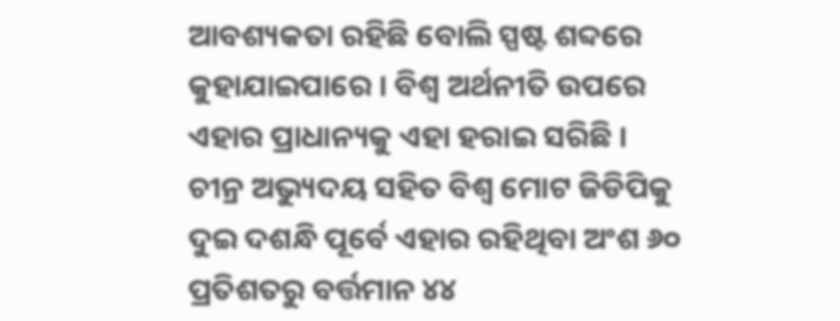ଆବଶ୍ୟକତା ରହିଛି ବୋଲି ସ୍ପଷ୍ଟ ଶବ୍ଦରେ କୁହାଯାଇପାରେ । ବିଶ୍ଵ ଅର୍ଥନୀତି ଉପରେ ଏହାର ପ୍ରାଧାନ୍ୟକୁ ଏହା ହରାଇ ସରିଛି । ଚୀନ୍ର ଅଭ୍ୟୁଦୟ ସହିତ ବିଶ୍ଵ ମୋଟ ଜିଡିପିକୁ ଦୁଇ ଦଶନ୍ଧି ପୂର୍ବେ ଏହାର ରହିଥିବା ଅଂଶ ୬୦ ପ୍ରତିଶତରୁ ବର୍ତ୍ତମାନ ୪୪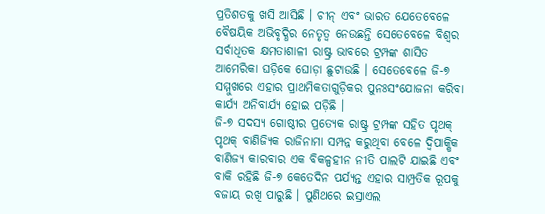ପ୍ରତିଶତକୁ ଖସି ଆସିଛି । ଚୀନ୍ ଏବଂ ଭାରତ ଯେତେବେଳେ ବୈଷୟିକ ଅଭିବୃଦ୍ଧିର ନେତୃତ୍ୱ ନେଉଛନ୍ତି ସେତେବେଳେ ବିଶ୍ଵର ସର୍ବାଧିତକ କ୍ଷମତାଶାଳୀ ରାଷ୍ଟ୍ର ଭାବରେ ଟ୍ରମ୍ପଙ୍କ ଶାସିତ ଆମେରିକା ଘଡ଼ିକେ ଘୋଡ଼ା ଛୁଟାଉଛି । ସେତେବେଳେ ଜି-୭ ସମ୍ମୁଖରେ ଏହାର ପ୍ରାଥମିକତାଗୁଡ଼ିକର ପୁନଃସଂଯୋଜନା କରିବା କାର୍ଯ୍ୟ ଅନିବାର୍ଯ୍ୟ ହୋଇ ପଡ଼ିଛି ।
ଜି-୭ ସଦସ୍ୟ ଗୋଷ୍ଠୀର ପ୍ରତ୍ୟେକ ରାଷ୍ଟ୍ର ଟ୍ରମ୍ପଙ୍କ ସହିତ ପୃଥକ୍ ପୃଥକ୍ ବାଣିଜ୍ୟିକ ରାଜିନାମା ସମ୍ପନ୍ନ କରୁଥିବା ବେଳେ ଦ୍ଵିପାକ୍ଷିକ ବାଣିଜ୍ୟ କାରବାର ଏକ ବିକଳ୍ପହୀନ ନୀତି ପାଲଟି ଯାଇଛି ଏବଂ ବାକି ରହିଛି ଜି-୭ କେତେଦିନ ପର୍ଯ୍ୟନ୍ତ ଏହାର ସାମ୍ପ୍ରତିକ ରୂପକୁ ବଜାୟ ରଖି ପାରୁଛି । ପୁଣିଥରେ ଇସ୍ରାଏଲ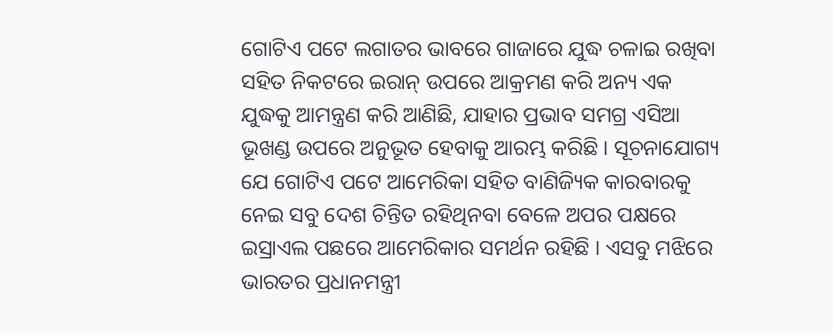ଗୋଟିଏ ପଟେ ଲଗାତର ଭାବରେ ଗାଜାରେ ଯୁଦ୍ଧ ଚଳାଇ ରଖିବା ସହିତ ନିକଟରେ ଇରାନ୍ ଉପରେ ଆକ୍ରମଣ କରି ଅନ୍ୟ ଏକ ଯୁଦ୍ଧକୁ ଆମନ୍ତ୍ରଣ କରି ଆଣିଛି, ଯାହାର ପ୍ରଭାବ ସମଗ୍ର ଏସିଆ ଭୂଖଣ୍ଡ ଉପରେ ଅନୁଭୂତ ହେବାକୁ ଆରମ୍ଭ କରିଛି । ସୂଚନାଯୋଗ୍ୟ ଯେ ଗୋଟିଏ ପଟେ ଆମେରିକା ସହିତ ବାଣିଜ୍ୟିକ କାରବାରକୁ ନେଇ ସବୁ ଦେଶ ଚିନ୍ତିତ ରହିଥିନବା ବେଳେ ଅପର ପକ୍ଷରେ ଇସ୍ରାଏଲ ପଛରେ ଆମେରିକାର ସମର୍ଥନ ରହିଛି । ଏସବୁ ମଝିରେ ଭାରତର ପ୍ରଧାନମନ୍ତ୍ରୀ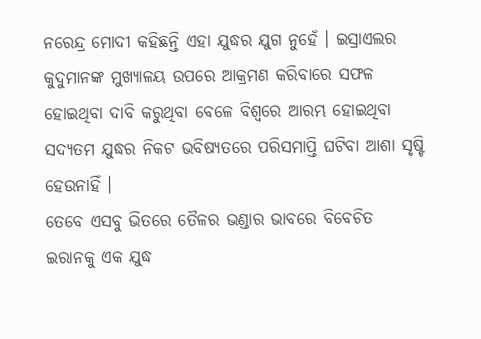ନରେନ୍ଦ୍ର ମୋଦୀ କହିଛନ୍ତି ଏହା ଯୁଦ୍ଧର ଯୁଗ ନୁହେଁ । ଇସ୍ରାଏଲର କୁଦୁମାନଙ୍କ ମୁଖ୍ୟାଳୟ ଉପରେ ଆକ୍ରମଣ କରିବାରେ ସଫଳ ହୋଇଥିବା ଦାବି କରୁଥିବା ବେଳେ ବିଶ୍ୱରେ ଆରମ୍ଭ ହୋଇଥିବା ସଦ୍ୟତମ ଯୁଦ୍ଧର ନିକଟ ଭବିଷ୍ୟତରେ ପରିସମାପ୍ତି ଘଟିବା ଆଶା ସୃଷ୍ଟି ହେଉନାହିଁ ।
ତେବେ ଏସବୁ ଭିତରେ ତୈଳର ଭଣ୍ଡାର ଭାବରେ ବିବେଚିତ ଇରାନକୁ ଏକ ଯୁଦ୍ଧ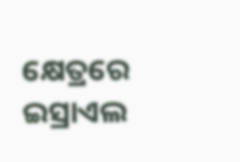କ୍ଷେତ୍ରରେ ଇସ୍ରାଏଲ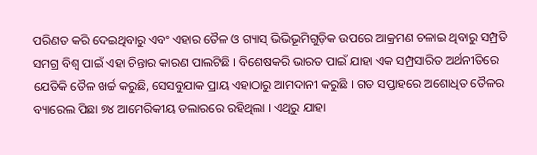ପରିଣତ କରି ଦେଇଥିବାରୁ ଏବଂ ଏହାର ତୈଳ ଓ ଗ୍ୟାସ୍ ଭିଭିଭୂମିଗୁଡ଼ିକ ଉପରେ ଆକ୍ରମଣ ଚଳାଇ ଥିବାରୁ ସମ୍ପ୍ରତି ସମଗ୍ର ବିଶ୍ଵ ପାଇଁ ଏହା ଚିନ୍ତାର କାରଣ ପାଲଟିଛି । ବିଶେଷକରି ଭାରତ ପାଇଁ ଯାହା ଏକ ସମ୍ପ୍ରସାରିତ ଅର୍ଥନୀତିରେ ଯେତିକି ତୈଳ ଖର୍ଚ୍ଚ କରୁଛି, ସେସବୁଯାକ ପ୍ରାୟ ଏହାଠାରୁ ଆମଦାନୀ କରୁଛି । ଗତ ସପ୍ତାହରେ ଅଶୋଧିତ ତୈଳର ବ୍ୟାରେଲ ପିଛା ୭୪ ଆମେରିକୀୟ ଡଲାରରେ ରହିଥିଲା । ଏଥିରୁ ଯାହା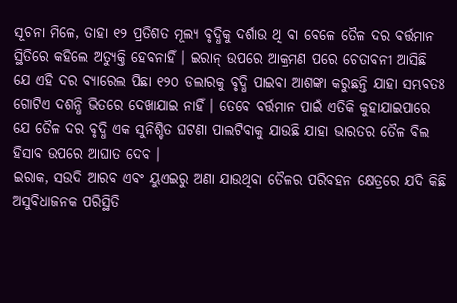ସୂଚନା ମିଳେ, ତାହା ୧୨ ପ୍ରତିଶତ ମୂଲ୍ୟ ବୃଦ୍ଧିକୁ ଦର୍ଶାଉ ଥି ବା ବେଳେ ତୈଳ ଦର ବର୍ତ୍ତମାନ ସ୍ଥିତିରେ କହିଲେ ଅତ୍ୟୁକ୍ତି ହେବନାହିଁ । ଇରାନ୍ ଉପରେ ଆକ୍ରମଣ ପରେ ଚେତାବନୀ ଆସିଛି ଯେ ଏହି ଦର ବ୍ୟାରେଲ ପିଛା ୧୨୦ ଡଲାରକୁ ବୃଦ୍ଧି ପାଇବା ଆଶଙ୍କା କରୁଛନ୍ତି ଯାହା ସମ୍ଭବତଃ ଗୋଟିଏ ଦଶନ୍ଧି ଭିତରେ ଦେଖାଯାଇ ନାହିଁ । ତେବେ ବର୍ତ୍ତମାନ ପାଇଁ ଏତିକି କୁହାଯାଇପାରେ ଯେ ତୈଳ ଦର ବୃଦ୍ଧି ଏକ ସୁନିଶ୍ଚିତ ଘଟଣା ପାଲଟିବାକୁ ଯାଉଛି ଯାହା ଭାରତର ତୈଳ ବିଲ ହିସାବ ଉପରେ ଆଘାତ ଦେବ ।
ଇରାକ, ସଉଦି ଆରବ ଏବଂ ୟୁଏଇରୁ ଅଣା ଯାଉଥିବା ତୈଳର ପରିବହନ କ୍ଷେତ୍ରରେ ଯଦି କିଛି ଅସୁବିଧାଜନକ ପରିସ୍ଥିତି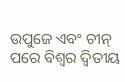ଉପୁଜେ ଏବଂ ଚୀନ୍ ପରେ ବିଶ୍ଵର ଦ୍ଵିତୀୟ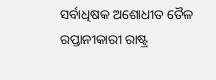ସର୍ବାଧିଷକ ଅଶୋଧୀତ ତୈଳ ରପ୍ତାନୀକାରୀ ରାଷ୍ଟ୍ର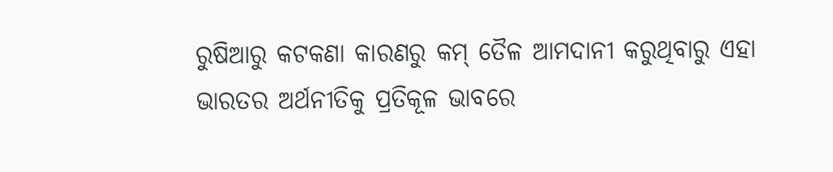ରୁଷିଆରୁ କଟକଣା କାରଣରୁ କମ୍ ତୈଳ ଆମଦାନୀ କରୁଥିବାରୁ ଏହା ଭାରତର ଅର୍ଥନୀତିକୁ ପ୍ରତିକୂଳ ଭାବରେ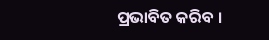ପ୍ରଭାବିତ କରିବ ।